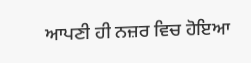ਆਪਣੀ ਹੀ ਨਜ਼ਰ ਵਿਚ ਹੋਇਆ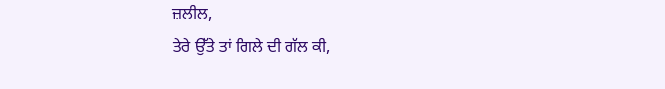ਜ਼ਲੀਲ,
ਤੇਰੇ ਉੱਤੇ ਤਾਂ ਗਿਲੇ ਦੀ ਗੱਲ ਕੀ,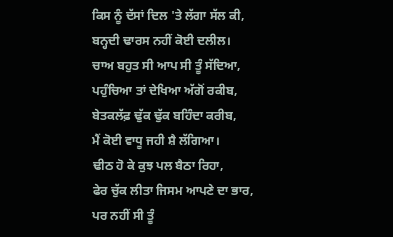ਕਿਸ ਨੂੰ ਦੱਸਾਂ ਦਿਲ 'ਤੇ ਲੱਗਾ ਸੱਲ ਕੀ,
ਬਨ੍ਹਦੀ ਢਾਰਸ ਨਹੀਂ ਕੋਈ ਦਲੀਲ।
ਚਾਅ ਬਹੁਤ ਸੀ ਆਪ ਸੀ ਤੂੰ ਸੱਦਿਆ,
ਪਹੁੰਚਿਆ ਤਾਂ ਦੇਖਿਆ ਅੱਗੋਂ ਰਕੀਬ,
ਬੇਤਕਲੱਫ਼ ਢੁੱਕ ਢੁੱਕ ਬਹਿੰਦਾ ਕਰੀਬ,
ਮੈਂ ਕੋਈ ਵਾਧੂ ਜਹੀ ਸ਼ੈ ਲੱਗਿਆ।
ਢੀਠ ਹੋ ਕੇ ਕੁਝ ਪਲ ਬੈਠਾ ਰਿਹਾ,
ਫੇਰ ਚੁੱਕ ਲੀਤਾ ਜਿਸਮ ਆਪਣੇ ਦਾ ਭਾਰ,
ਪਰ ਨਹੀਂ ਸੀ ਤੂੰ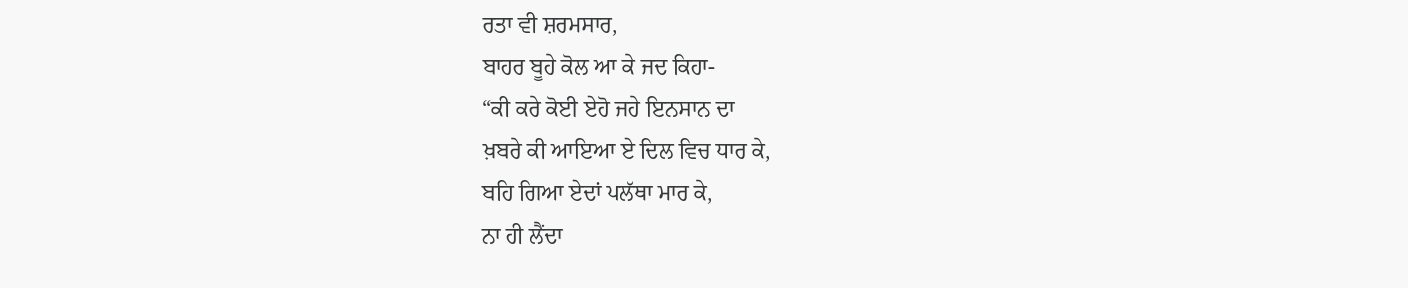ਰਤਾ ਵੀ ਸ਼ਰਮਸਾਰ,
ਬਾਹਰ ਬੂਹੇ ਕੋਲ ਆ ਕੇ ਜਦ ਕਿਹਾ-
“ਕੀ ਕਰੇ ਕੋਈ ਏਹੋ ਜਹੇ ਇਨਸਾਨ ਦਾ
ਖ਼ਬਰੇ ਕੀ ਆਇਆ ਏ ਦਿਲ ਵਿਚ ਧਾਰ ਕੇ,
ਬਹਿ ਗਿਆ ਏਦਾਂ ਪਲੱਥਾ ਮਾਰ ਕੇ,
ਨਾ ਹੀ ਲੈਂਦਾ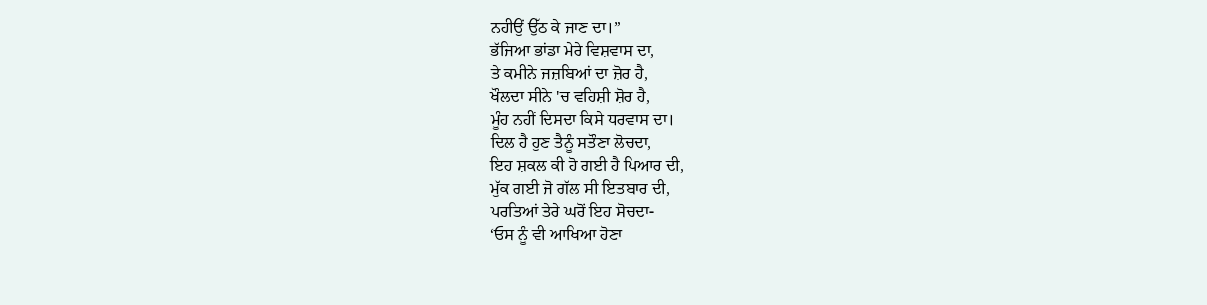ਨਹੀਉਂ ਉੱਠ ਕੇ ਜਾਣ ਦਾ।”
ਭੱਜਿਆ ਭਾਂਡਾ ਮੇਰੇ ਵਿਸ਼ਵਾਸ ਦਾ,
ਤੇ ਕਮੀਨੇ ਜਜ਼ਬਿਆਂ ਦਾ ਜ਼ੋਰ ਹੈ,
ਖੌਲਦਾ ਸੀਨੇ 'ਚ ਵਹਿਸ਼ੀ ਸ਼ੋਰ ਹੈ,
ਮੂੰਹ ਨਹੀਂ ਦਿਸਦਾ ਕਿਸੇ ਧਰਵਾਸ ਦਾ।
ਦਿਲ ਹੈ ਹੁਣ ਤੈਨੂੰ ਸਤੌਣਾ ਲੋਚਦਾ,
ਇਹ ਸ਼ਕਲ ਕੀ ਹੋ ਗਈ ਹੈ ਪਿਆਰ ਦੀ,
ਮੁੱਕ ਗਈ ਜੋ ਗੱਲ ਸੀ ਇਤਬਾਰ ਦੀ,
ਪਰਤਿਆਂ ਤੇਰੇ ਘਰੋਂ ਇਹ ਸੋਚਦਾ-
‘ਓਸ ਨੂੰ ਵੀ ਆਖਿਆ ਹੋਣਾ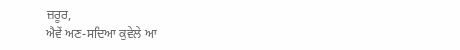ਜ਼ਰੂਰ,
ਐਵੇਂ ਅਣ-ਸਦਿਆ ਕੁਵੇਲੇ ਆ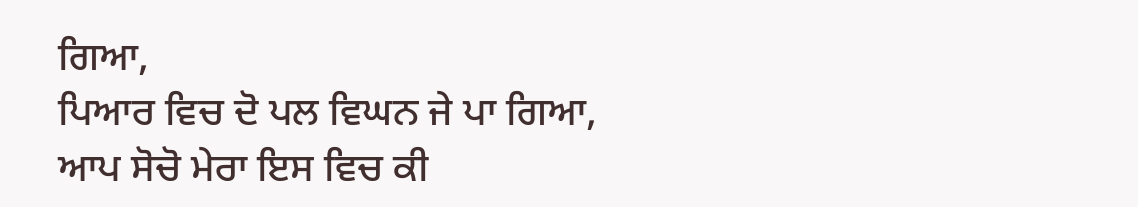ਗਿਆ,
ਪਿਆਰ ਵਿਚ ਦੋ ਪਲ ਵਿਘਨ ਜੇ ਪਾ ਗਿਆ,
ਆਪ ਸੋਚੋ ਮੇਰਾ ਇਸ ਵਿਚ ਕੀ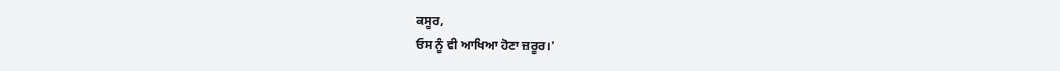ਕਸੂਰ,
ਓਸ ਨੂੰ ਵੀ ਆਖਿਆ ਹੋਣਾ ਜ਼ਰੂਰ।'